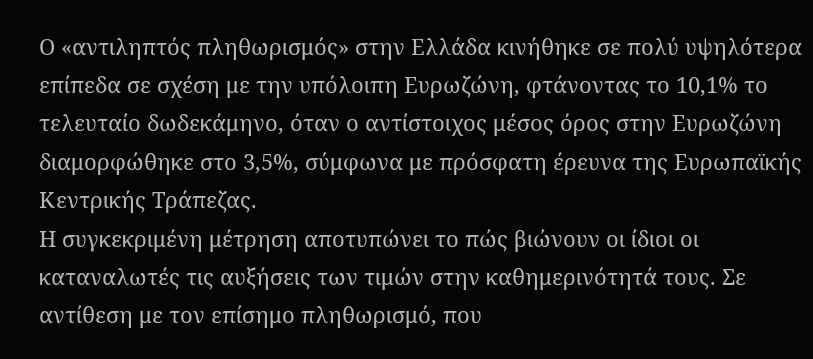Ο «αντιληπτός πληθωρισμός» στην Ελλάδα κινήθηκε σε πολύ υψηλότερα επίπεδα σε σχέση με την υπόλοιπη Ευρωζώνη, φτάνοντας το 10,1% το τελευταίο δωδεκάμηνο, όταν ο αντίστοιχος μέσος όρος στην Ευρωζώνη διαμορφώθηκε στο 3,5%, σύμφωνα με πρόσφατη έρευνα της Ευρωπαϊκής Κεντρικής Τράπεζας.
Η συγκεκριμένη μέτρηση αποτυπώνει το πώς βιώνουν οι ίδιοι οι καταναλωτές τις αυξήσεις των τιμών στην καθημερινότητά τους. Σε αντίθεση με τον επίσημο πληθωρισμό, που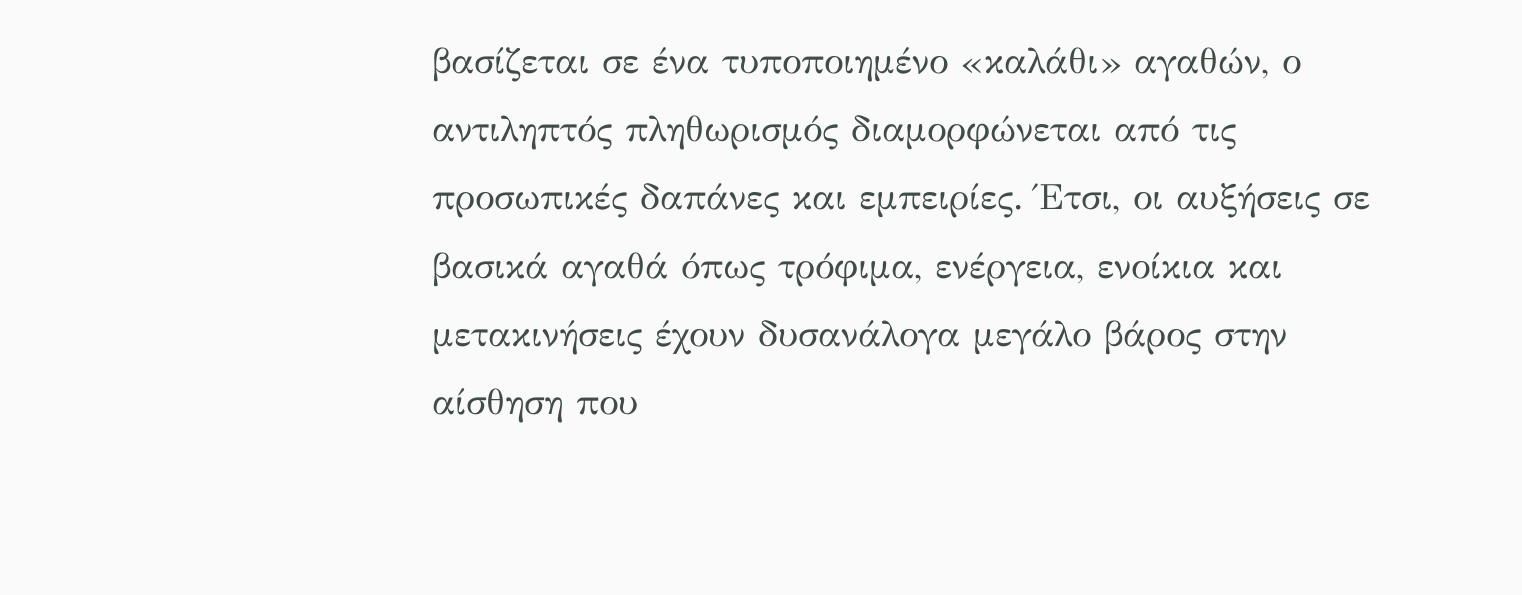βασίζεται σε ένα τυποποιημένο «καλάθι» αγαθών, ο αντιληπτός πληθωρισμός διαμορφώνεται από τις προσωπικές δαπάνες και εμπειρίες. Έτσι, οι αυξήσεις σε βασικά αγαθά όπως τρόφιμα, ενέργεια, ενοίκια και μετακινήσεις έχουν δυσανάλογα μεγάλο βάρος στην αίσθηση που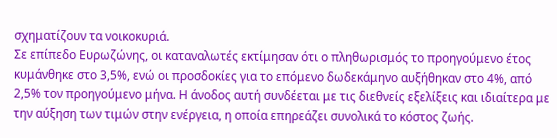σχηματίζουν τα νοικοκυριά.
Σε επίπεδο Ευρωζώνης, οι καταναλωτές εκτίμησαν ότι ο πληθωρισμός το προηγούμενο έτος κυμάνθηκε στο 3,5%, ενώ οι προσδοκίες για το επόμενο δωδεκάμηνο αυξήθηκαν στο 4%, από 2,5% τον προηγούμενο μήνα. Η άνοδος αυτή συνδέεται με τις διεθνείς εξελίξεις και ιδιαίτερα με την αύξηση των τιμών στην ενέργεια, η οποία επηρεάζει συνολικά το κόστος ζωής.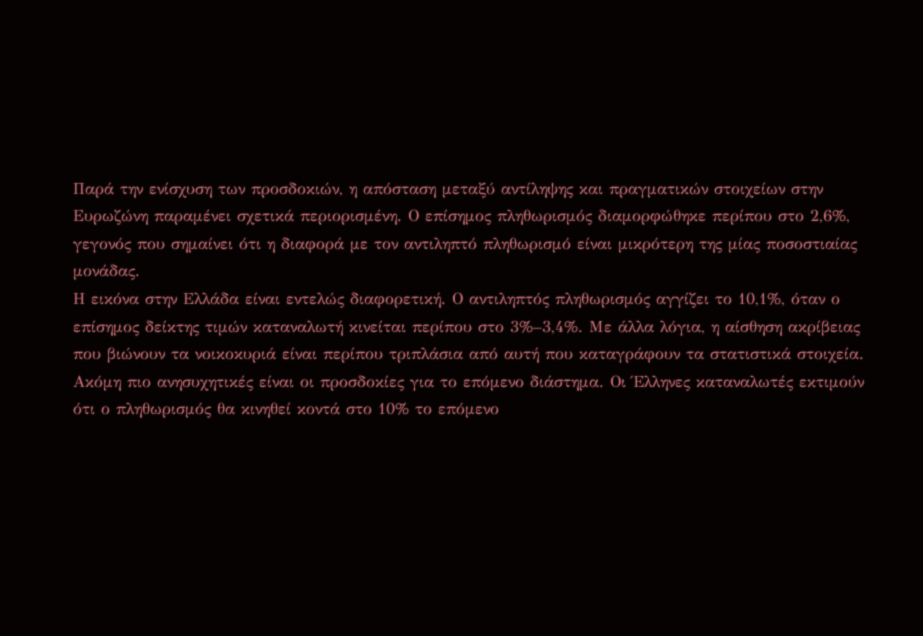Παρά την ενίσχυση των προσδοκιών, η απόσταση μεταξύ αντίληψης και πραγματικών στοιχείων στην Ευρωζώνη παραμένει σχετικά περιορισμένη. Ο επίσημος πληθωρισμός διαμορφώθηκε περίπου στο 2,6%, γεγονός που σημαίνει ότι η διαφορά με τον αντιληπτό πληθωρισμό είναι μικρότερη της μίας ποσοστιαίας μονάδας.
Η εικόνα στην Ελλάδα είναι εντελώς διαφορετική. Ο αντιληπτός πληθωρισμός αγγίζει το 10,1%, όταν ο επίσημος δείκτης τιμών καταναλωτή κινείται περίπου στο 3%–3,4%. Με άλλα λόγια, η αίσθηση ακρίβειας που βιώνουν τα νοικοκυριά είναι περίπου τριπλάσια από αυτή που καταγράφουν τα στατιστικά στοιχεία.
Ακόμη πιο ανησυχητικές είναι οι προσδοκίες για το επόμενο διάστημα. Οι Έλληνες καταναλωτές εκτιμούν ότι ο πληθωρισμός θα κινηθεί κοντά στο 10% το επόμενο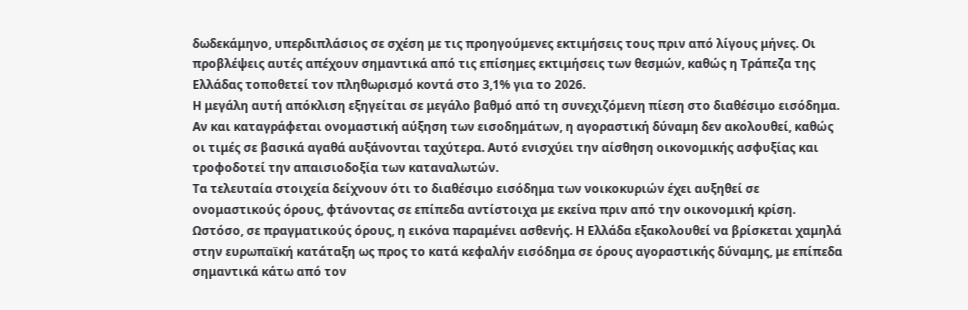δωδεκάμηνο, υπερδιπλάσιος σε σχέση με τις προηγούμενες εκτιμήσεις τους πριν από λίγους μήνες. Οι προβλέψεις αυτές απέχουν σημαντικά από τις επίσημες εκτιμήσεις των θεσμών, καθώς η Τράπεζα της Ελλάδας τοποθετεί τον πληθωρισμό κοντά στο 3,1% για το 2026.
Η μεγάλη αυτή απόκλιση εξηγείται σε μεγάλο βαθμό από τη συνεχιζόμενη πίεση στο διαθέσιμο εισόδημα. Αν και καταγράφεται ονομαστική αύξηση των εισοδημάτων, η αγοραστική δύναμη δεν ακολουθεί, καθώς οι τιμές σε βασικά αγαθά αυξάνονται ταχύτερα. Αυτό ενισχύει την αίσθηση οικονομικής ασφυξίας και τροφοδοτεί την απαισιοδοξία των καταναλωτών.
Τα τελευταία στοιχεία δείχνουν ότι το διαθέσιμο εισόδημα των νοικοκυριών έχει αυξηθεί σε ονομαστικούς όρους, φτάνοντας σε επίπεδα αντίστοιχα με εκείνα πριν από την οικονομική κρίση. Ωστόσο, σε πραγματικούς όρους, η εικόνα παραμένει ασθενής. Η Ελλάδα εξακολουθεί να βρίσκεται χαμηλά στην ευρωπαϊκή κατάταξη ως προς το κατά κεφαλήν εισόδημα σε όρους αγοραστικής δύναμης, με επίπεδα σημαντικά κάτω από τον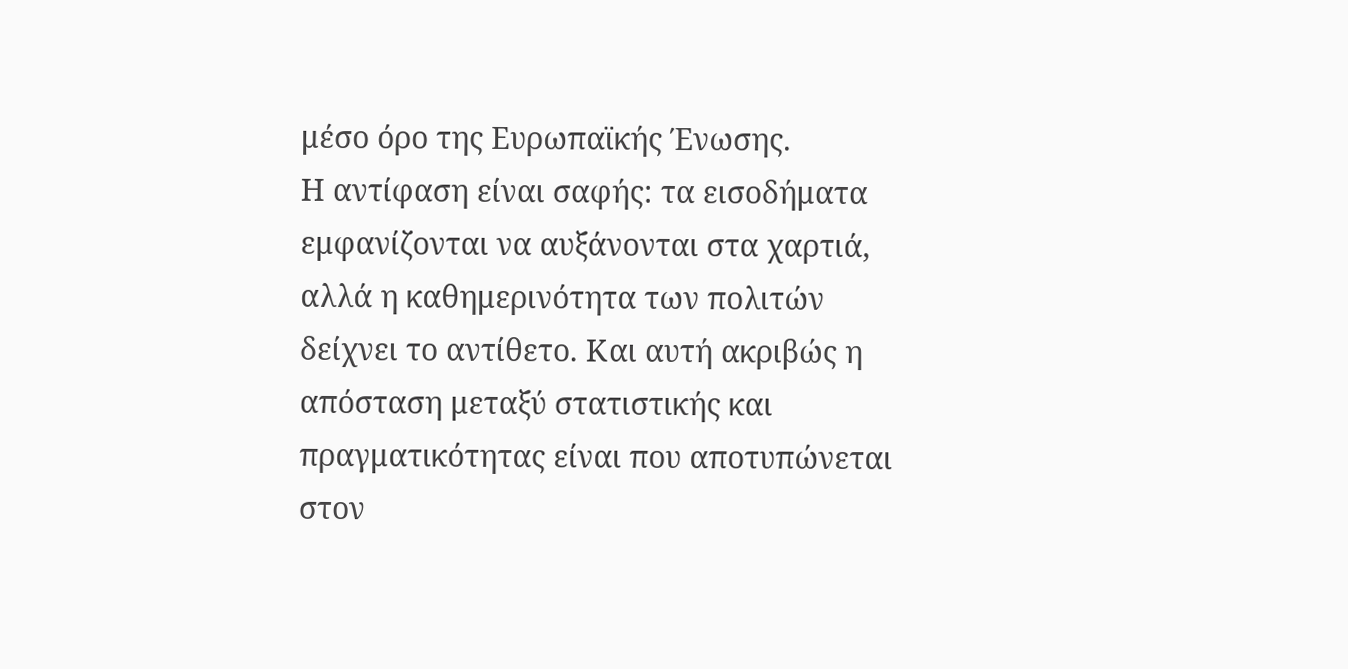μέσο όρο της Ευρωπαϊκής Ένωσης.
Η αντίφαση είναι σαφής: τα εισοδήματα εμφανίζονται να αυξάνονται στα χαρτιά, αλλά η καθημερινότητα των πολιτών δείχνει το αντίθετο. Και αυτή ακριβώς η απόσταση μεταξύ στατιστικής και πραγματικότητας είναι που αποτυπώνεται στον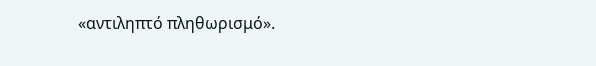«αντιληπτό πληθωρισμό».